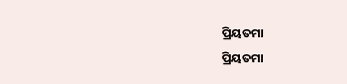ପ୍ରିୟତମା
ପ୍ରିୟତମା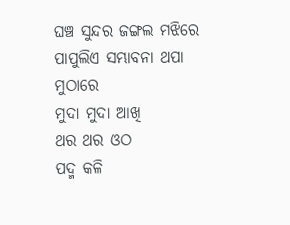ଘଞ୍ଚ ସୁନ୍ଦର ଜଙ୍ଗଲ ମଝିରେ
ପାପୁଲିଏ ସମ୍ଭାବନା ଥପା ମୁଠାରେ
ମୁଦା ମୁଦା ଆଖି
ଥର ଥର ଓଠ
ପଦ୍ମ କଳି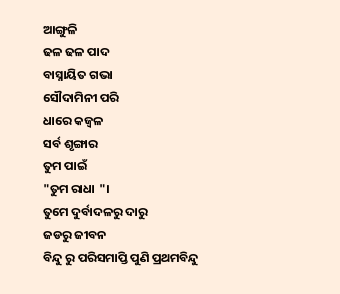ଆଙ୍ଗୁଳି
ଢଳ ଢଳ ପାଦ
ବାସ୍ନାୟିତ ଗଭା
ସୌଦାମିନୀ ପରି
ଧାରେ କଜ୍ବଳ
ସର୍ବ ଶୃଙ୍ଗାର
ତୁମ ପାଇଁ
"ତୁମ ରାଧା "।
ତୁମେ ଦୁର୍ବାଦଳରୁ ଦାରୁ
ଜଡରୁ ଜୀବନ
ବିନ୍ଦୁ ରୁ ପରିସମାପ୍ତି ପୁଣି ପ୍ରଥମବିନ୍ଦୁ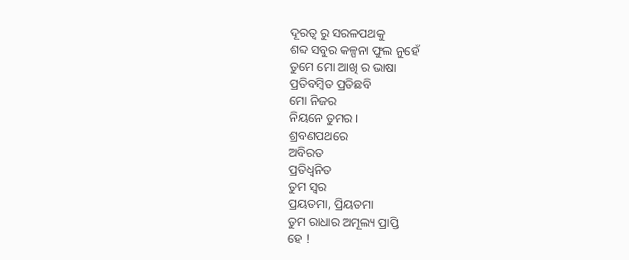ଦୂରତ୍ବ ରୁ ସରଳପଥକୁ
ଶବ୍ଦ ସବୁର କଳ୍ପନା ଫୁଲ ନୁହେଁ
ତୁମେ ମୋ ଆଖି ର ଭାଷା
ପ୍ରତିବମ୍ବିତ ପ୍ରତିଛବି
ମୋ ନିଜର
ନିୟନେ ତୁମର ।
ଶ୍ରବଣପଥରେ
ଅବିରତ
ପ୍ରତିଧ୍ବନିତ
ତୁମ ସ୍ବର
ପ୍ରୟତମା, ପ୍ରିୟତମା
ତୁମ ରାଧାର ଅମୂଲ୍ୟ ପ୍ରାପ୍ତି
ହେ !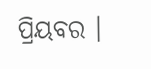ପ୍ରିୟବର ।